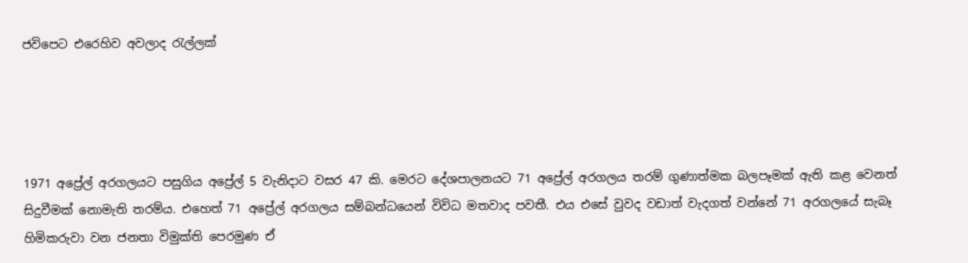ජවිපෙට එරෙහිව අවලාද රැල්ලක්




1971 අප්‍රේල් අරගලයට පසුගිය අප්‍රේල් 5 වැනිදාට වසර 47 කි. මෙරට දේශපාලනයට 71 අප්‍රේල් අරගලය තරම් ගුණාත්මක බලපෑමක් ඇති කළ වෙනත් සිදුවීමක් නොමැති තරම්ය. එහෙත් 71 අප්‍රේල් අරගලය සම්බන්ධයෙන් විවිධ මතවාද පවතී. එය එසේ වුවද වඩාත් වැදගත් වන්නේ 71 අරගලයේ සැබෑ හිමිකරුවා වන ජනතා විමුක්ති පෙරමුණ ඒ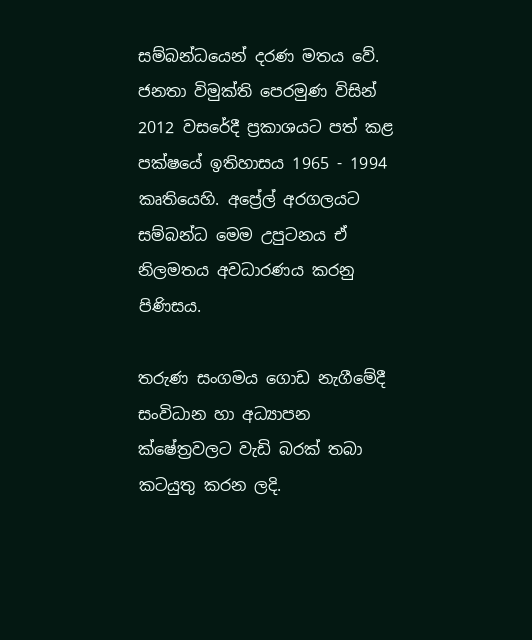සම්බන්ධයෙන් දරණ මතය වේ. ජනතා විමුක්ති පෙරමුණ විසින් 2012 වසරේදී ප්‍රකාශයට පත් කළ පක්ෂයේ ඉතිහාසය 1965 - 1994 කෘතියෙහි. අප්‍රේල් අරගලයට සම්බන්ධ මෙම උපුටනය ඒ නිලමතය අවධාරණය කරනු පිණිසය.

තරුණ සංගමය ගොඩ නැගීමේදී සංවිධාන හා අධ්‍යාපන ක්ෂේත්‍රවලට වැඩි බරක් තබා කටයුතු කරන ලදි.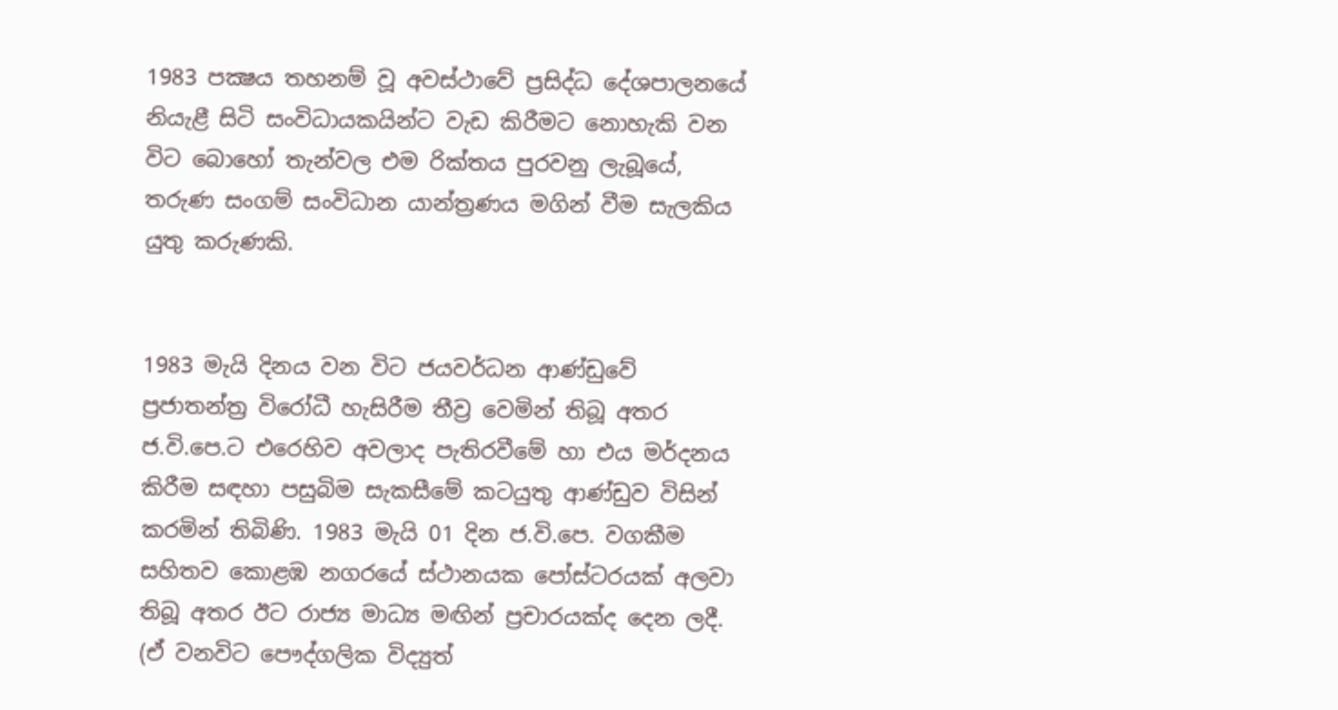1983 පක්‍ෂය තහනම් වූ අවස්ථාවේ ප්‍රසිද්ධ දේශපාලනයේ නියැළී සිටි සංවිධායකයින්ට වැඩ කිරීමට නොහැකි වන විට බොහෝ තැන්වල එම රික්තය පුරවනු ලැබූයේ, තරුණ සංගම් සංවිධාන යාන්ත්‍රණය මගින් වීම සැලකිය යුතු කරුණකි.


1983 මැයි දිනය වන විට ජයවර්ධන ආණ්ඩුවේ ප්‍රජාතන්ත්‍ර විරෝධී හැසිරීම තීව්‍ර වෙමින් තිබූ අතර ජ.වි.පෙ.ට එරෙහිව අවලාද පැතිරවීමේ හා එය මර්දනය කිරීම සඳහා පසුබිම සැකසීමේ කටයුතු ආණ්ඩුව විසින් කරමින් තිබිණි. 1983 මැයි 01 දින ජ.වි.පෙ. වගකීම සහිතව කොළඹ නගරයේ ස්ථානයක පෝස්ටරයක් අලවා තිබූ අතර ඊට රාජ්‍ය මාධ්‍ය මඟින් ප්‍රචාරයක්ද දෙන ලදී. (ඒ වනවිට පෞද්ගලික විද්‍යුත්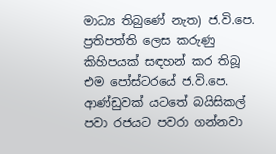මාධ්‍ය තිබුණේ නැත) ජ.වි.පෙ. ප්‍රතිපත්ති ලෙස කරුණු කිහිපයක් සඳහන් කර තිබූ එම පෝස්ටරයේ ජ.වි.පෙ. ආණ්ඩුවක් යටතේ බයිසිකල් පවා රජයට පවරා ගන්නවා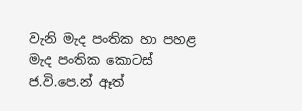වැනි මැද පංතික හා පහළ මැද පංතික කොටස් ජ.වි.පෙ.න් ඈත්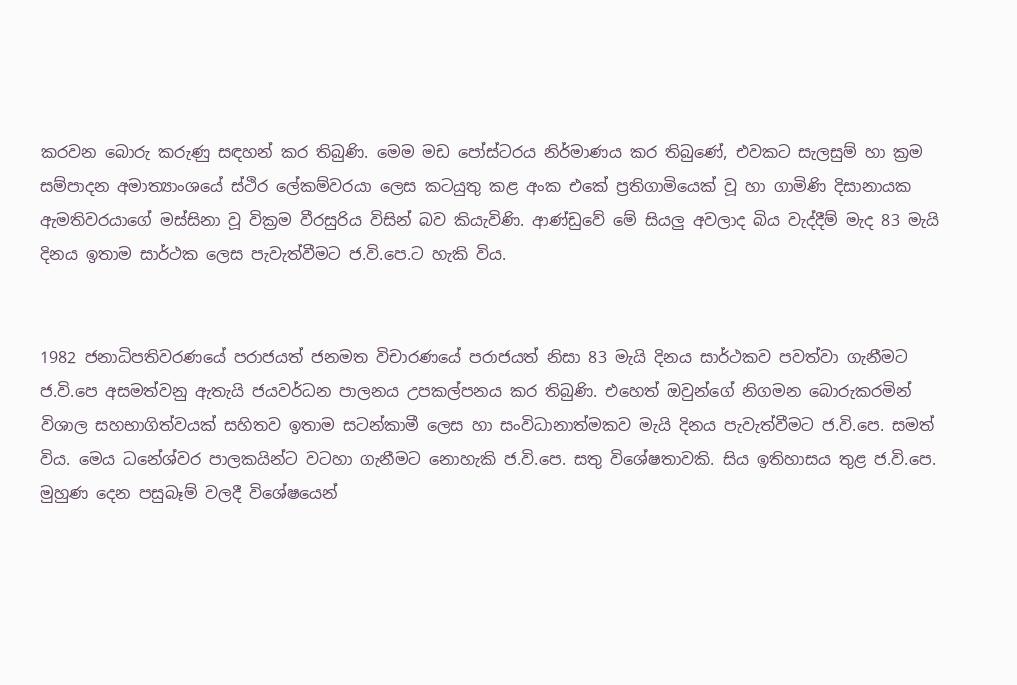කරවන බොරු කරුණු සඳහන් කර තිබුණි. මෙම මඩ පෝස්ටරය නිර්මාණය කර තිබුණේ, එවකට සැලසුම් හා ක්‍රම සම්පාදන අමාත්‍යාංශයේ ස්ථිර ලේකම්වරයා ලෙස කටයුතු කළ අංක එකේ ප්‍රතිගාමියෙක් වූ හා ගාමිණි දිසානායක ඇමතිවරයාගේ මස්සිනා වූ වික්‍රම වීරසුරිය විසින් බව කියැවිණි. ආණ්ඩුවේ මේ සියලු අවලාද බිය වැද්දීම් මැද 83 මැයි දිනය ඉතාම සාර්ථක ලෙස පැවැත්වීමට ජ.වි.පෙ.ට හැකි විය.


1982 ජනාධිපතිවරණයේ පරාජයත් ජනමත විචාරණයේ පරාජයත් නිසා 83 මැයි දිනය සාර්ථකව පවත්වා ගැනීමට ජ.වි.පෙ අසමත්වනු ඇතැයි ජයවර්ධන පාලනය උපකල්පනය කර තිබුණි. එහෙත් ඔවුන්ගේ නිගමන බොරුකරමින් විශාල සහභාගිත්වයක් සහිතව ඉතාම සටන්කාමී ලෙස හා සංවිධානාත්මකව මැයි දිනය පැවැත්වීමට ජ.වි.පෙ. සමත් විය. මෙය ධනේශ්වර පාලකයින්ට වටහා ගැනීමට නොහැකි ජ.වි.පෙ. සතු විශේෂතාවකි. සිය ඉතිහාසය තුළ ජ.වි.පෙ. මුහුණ දෙන පසුබෑම් වලදී විශේෂයෙන්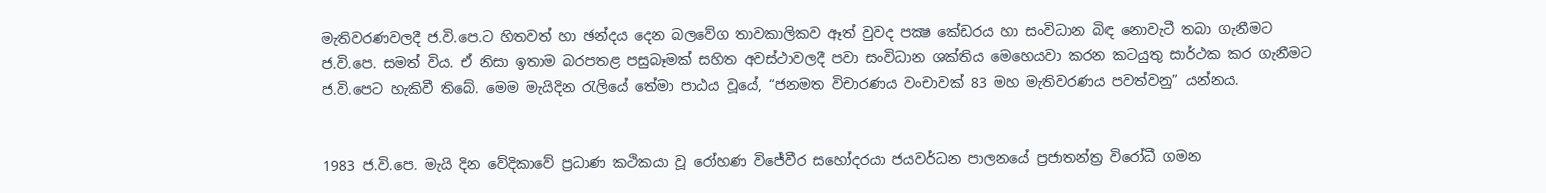මැතිවරණවලදී ජ.වි.පෙ.ට හිතවත් හා ඡන්දය දෙන බලවේග තාවකාලිකව ඈත් වුවද පක්‍ෂ කේඩරය හා සංවිධාන බිඳ නොවැටී තබා ගැනීමට ජ.වි.පෙ. සමත් විය. ඒ නිසා ඉතාම බරපතළ පසුබෑමක් සහිත අවස්ථාවලදී පවා සංවිධාන ශක්තිය මෙහෙයවා කරන කටයුතු සාර්ථක කර ගැනීමට ජ.වි.පෙට හැකිවී තිබේ. මෙම මැයිදින රැලියේ තේමා පාඨය වූයේ, “ජනමත විචාරණය වංචාවක් 83 මහ මැතිවරණය පවත්වනු” යන්නය.


1983 ජ.වි.පෙ. මැයි දින වේදිකාවේ ප්‍රධාණ කථිකයා වූ රෝහණ විජේවීර සහෝදරයා ජයවර්ධන පාලනයේ ප්‍රජාතන්ත්‍ර විරෝධී ගමන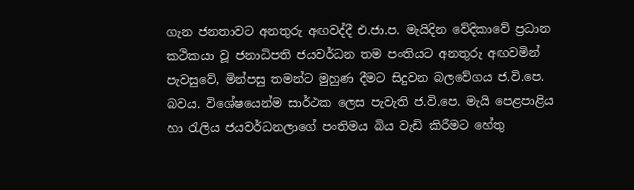ගැන ජනතාවට අනතුරු අඟවද්දී එ.ජා.ප. මැයිදින වේදිකාවේ ප්‍රධාන කථිකයා වූ ජනාධිපති ජයවර්ධන තම පංතියට අනතුරු අඟවමින් පැවසුවේ, මින්පසු තමන්ට මුහුණ දීමට සිදුවන බලවේගය ජ.වි.පෙ. බවය. විශේෂයෙන්ම සාර්ථක ලෙස පැවැති ජ.වි.පෙ. මැයි පෙළපාළිය හා රැලිය ජයවර්ධනලාගේ පංතිමය බිය වැඩි කිරීමට හේතු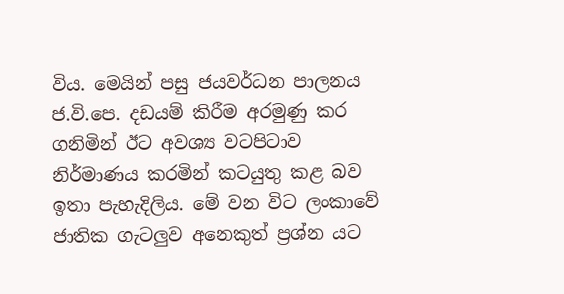විය. මෙයින් පසු ජයවර්ධන පාලනය ජ.වි.පෙ. දඩයම් කිරීම අරමුණු කර ගනිමින් ඊට අවශ්‍ය වටපිටාව නිර්මාණය කරමින් කටයුතු කළ බව ඉතා පැහැදිලිය. මේ වන විට ලංකාවේ ජාතික ගැටලුව අනෙකුත් ප්‍රශ්න යට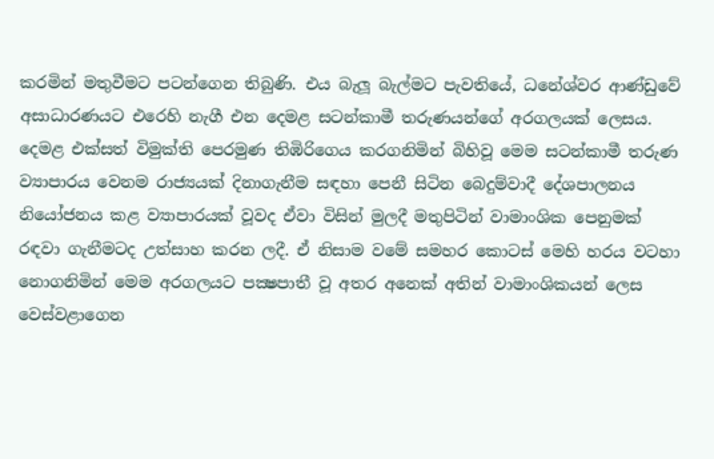කරමින් මතුවීමට පටන්ගෙන තිබුණි. එය බැලූ බැල්මට පැවතියේ, ධනේශ්වර ආණ්ඩුවේ අසාධාරණයට එරෙහි නැගී එන දෙමළ සටන්කාමී තරුණයන්ගේ අරගලයක් ලෙසය. දෙමළ එක්සත් විමුක්ති පෙරමුණ තිඹිරිගෙය කරගනිමින් බිහිවූ මෙම සටන්කාමී තරුණ ව්‍යාපාරය වෙනම රාජ්‍යයක් දිනාගැනීම සඳහා පෙනී සිටින බෙදුම්වාදී දේශපාලනය නියෝජනය කළ ව්‍යාපාරයක් වූවද ඒවා විසින් මුලදී මතුපිටින් වාමාංශික පෙනුමක් රඳවා ගැනීමටද උත්සාහ කරන ලදී. ඒ නිසාම වමේ සමහර කොටස් මෙහි හරය වටහා නොගනිමින් මෙම අරගලයට පක්‍ෂපාතී වූ අතර අනෙක් අතින් වාමාංශිකයන් ලෙස වෙස්වළාගෙන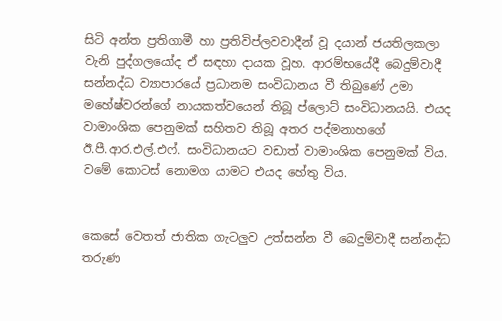සිටි අන්ත ප්‍රතිගාමී හා ප්‍රතිවිප්ලවවාදීන් වූ දයාන් ජයතිලකලා වැනි පුද්ගලයෝද ඒ සඳහා දායක වූහ. ආරම්භයේදී බෙදුම්වාදී සන්නද්ධ ව්‍යාපාරයේ ප්‍රධානම සංවිධානය වී තිබුණේ උමා මහේෂ්වරන්ගේ නායකත්වයෙන් තිබූ ප්ලොට් සංවිධානයයි. එයද වාමාංශික පෙනුමක් සහිතව තිබූ අතර පද්මනාහගේ ඊ.පී.ආර.එල්.එෆ්. සංවිධානයට වඩාත් වාමාංශික පෙනුමක් විය. වමේ කොටස් නොමග යාමට එයද හේතු විය.


කෙසේ වෙතත් ජාතික ගැටලුව උත්සන්න වී බෙදුම්වාදී සන්නද්ධ තරුණ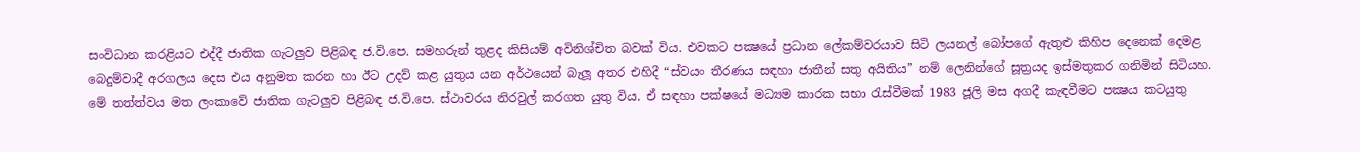සංවිධාන කරළියට එද්දී ජාතික ගැටලුව පිළිබඳ ජ.වි.පෙ. සමහරුන් තුළද කිසියම් අවිනිශ්චිත බවක් විය. එවකට පක්‍ෂයේ ප්‍රධාන ලේකම්වරයාව සිටි ලයනල් බෝපගේ ඇතුළු කිහිප දෙනෙක් දෙමළ බෙදුම්වාදී අරගලය දෙස එය අනුමත කරන හා ඊට උදව් කළ යුතුය යන අර්ථයෙන් බැලූ අතර එහිදී “ස්වයං තීරණය සඳහා ජාතීන් සතු අයිතිය” නම් ලෙනින්ගේ සූත්‍රයද ඉස්මතුකර ගනිමින් සිටියහ. මේ තත්ත්වය මත ලංකාවේ ජාතික ගැටලුව පිළිබඳ ජ.වි.පෙ. ස්ථාවරය නිරවුල් කරගත යුතු විය. ඒ සඳහා පක්ෂයේ මධ්‍යම කාරක සභා රැස්වීමක් 1983 ජූලි මස අගදී කැඳවීමට පක්‍ෂය කටයුතු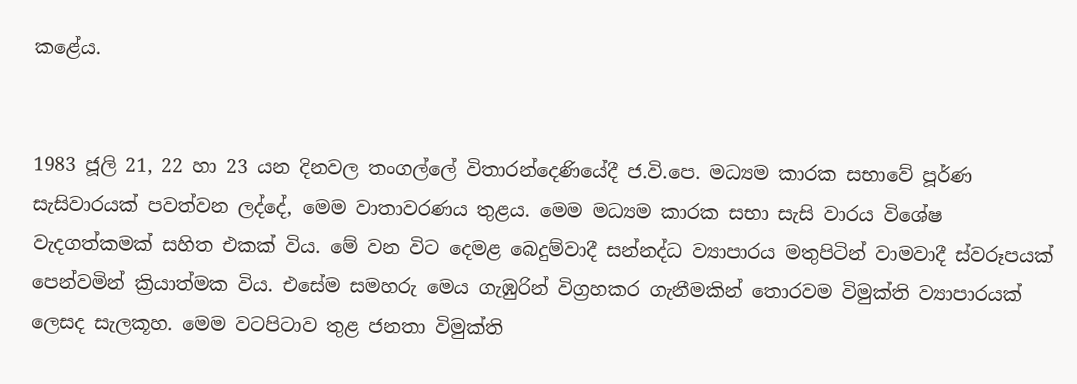කළේය.


1983 ජූලි 21, 22 හා 23 යන දිනවල තංගල්ලේ විතාරන්දෙණියේදී ජ.වි.පෙ. මධ්‍යම කාරක සභාවේ පූර්ණ සැසිවාරයක් පවත්වන ලද්දේ, මෙම වාතාවරණය තුළය. මෙම මධ්‍යම කාරක සභා සැසි වාරය විශේෂ වැදගත්කමක් සහිත එකක් විය. මේ වන විට දෙමළ බෙදුම්වාදී සන්නද්ධ ව්‍යාපාරය මතුපිටින් වාමවාදී ස්වරූපයක් පෙන්වමින් ක්‍රියාත්මක විය. එසේම සමහරු මෙය ගැඹුරින් විග්‍රහකර ගැනීමකින් තොරවම විමුක්ති ව්‍යාපාරයක් ලෙසද සැලකූහ. මෙම වටපිටාව තුළ ජනතා විමුක්ති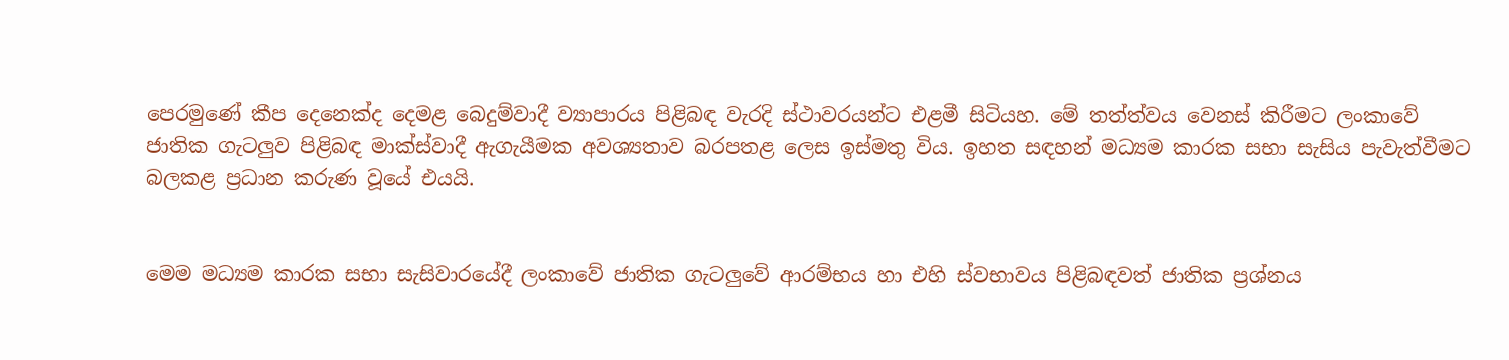පෙරමුණේ කීප දෙනෙක්ද දෙමළ බෙදුම්වාදී ව්‍යාපාරය පිළිබඳ වැරදි ස්ථාවරයන්ට එළමී සිටියහ. මේ තත්ත්වය වෙනස් කිරීමට ලංකාවේ ජාතික ගැටලුව පිළිබඳ මාක්ස්වාදී ඇගැයීමක අවශ්‍යතාව බරපතළ ලෙස ඉස්මතු විය. ඉහත සඳහන් මධ්‍යම කාරක සභා සැසිය පැවැත්වීමට බලකළ ප්‍රධාන කරුණ වූයේ එයයි.


මෙම මධ්‍යම කාරක සභා සැසිවාරයේදී ලංකාවේ ජාතික ගැටලුවේ ආරම්භය හා එහි ස්වභාවය පිළිබඳවත් ජාතික ප්‍රශ්නය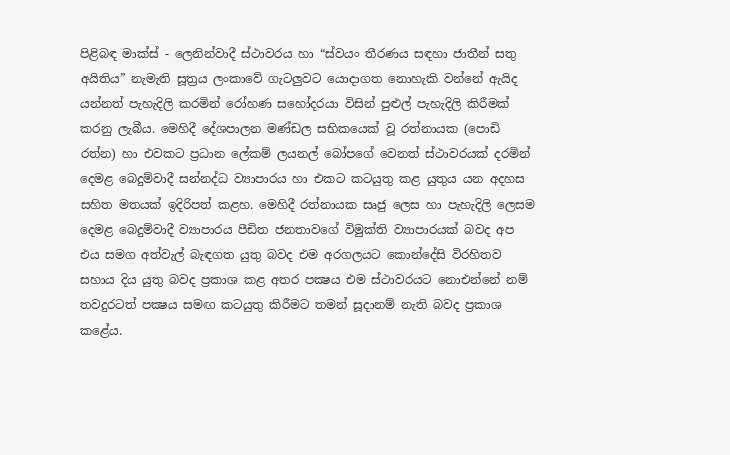පිළිබඳ මාක්ස් - ලෙනින්වාදී ස්ථාවරය හා “ස්වයං තීරණය සඳහා ජාතීන් සතු අයිතිය” නැමැති සූත්‍රය ලංකාවේ ගැටලුවට යොදාගත නොහැකි වන්නේ ඇයිද යන්නත් පැහැදිලි කරමින් රෝහණ සහෝදරයා විසින් පුළුල් පැහැදිලි කිරීමක් කරනු ලැබීය. මෙහිදී දේශපාලන මණ්ඩල සභිකයෙක් වූ රත්නායක (පොඩි රත්න) හා එවකට ප්‍රධාන ලේකම් ලයනල් බෝපගේ වෙනත් ස්ථාවරයක් දරමින් දෙමළ බෙදුම්වාදී සන්නද්ධ ව්‍යාපාරය හා එකට කටයුතු කළ යුතුය යන අදහස සහිත මතයක් ඉදිරිපත් කළහ. මෙහිදී රත්නායක සෘජු ලෙස හා පැහැදිලි ලෙසම දෙමළ බෙදුම්වාදී ව්‍යාපාරය පීඩිත ජනතාවගේ විමුක්ති ව්‍යාපාරයක් බවද අප එය සමග අත්වැල් බැඳගත යුතු බවද එම අරගලයට කොන්දේසි විරහිතව සහාය දිය යුතු බවද ප්‍රකාශ කළ අතර පක්‍ෂය එම ස්ථාවරයට නොඑන්නේ නම් තවදුරටත් පක්‍ෂය සමඟ කටයුතු කිරීමට තමන් සූදානම් නැති බවද ප්‍රකාශ කළේය.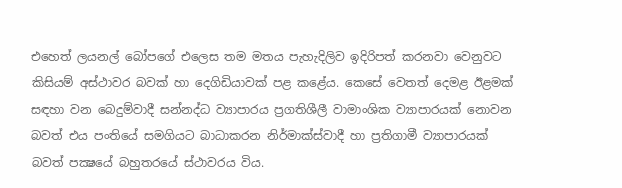එහෙත් ලයනල් බෝපගේ එලෙස තම මතය පැහැදිලිව ඉදිරිපත් කරනවා වෙනුවට කිසියම් අස්ථාවර බවක් හා දෙගිඩියාවක් පළ කළේය. කෙසේ වෙතත් දෙමළ ඊළමක් සඳහා වන බෙදුම්වාදී සන්නද්ධ ව්‍යාපාරය ප්‍රගතිශීලී වාමාංශික ව්‍යාපාරයක් නොවන බවත් එය පංතියේ සමගියට බාධාකරන නිර්මාක්ස්වාදී හා ප්‍රතිගාමී ව්‍යාපාරයක් බවත් පක්‍ෂයේ බහුතරයේ ස්ථාවරය විය.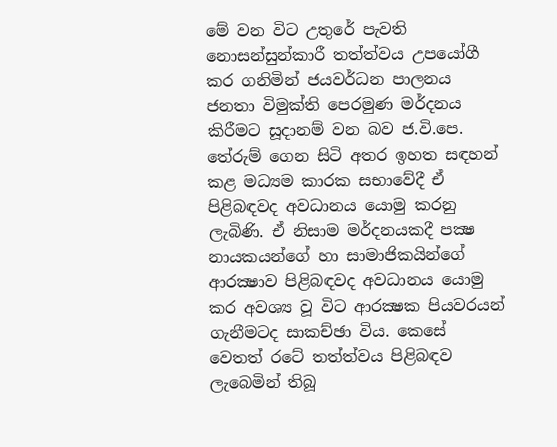මේ වන විට උතුරේ පැවති නොසන්සුන්කාරී තත්ත්වය උපයෝගී කර ගනිමින් ජයවර්ධන පාලනය ජනතා විමුක්ති පෙරමුණ මර්දනය කිරීමට සූදානම් වන බව ජ.වි.පෙ. තේරුම් ගෙන සිටි අතර ඉහත සඳහන් කළ මධ්‍යම කාරක සභාවේදී ඒ පිළිබඳවද අවධානය යොමු කරනු ලැබිණි. ඒ නිසාම මර්දනයකදී පක්‍ෂ නායකයන්ගේ හා සාමාජිකයින්ගේ ආරක්‍ෂාව පිළිබඳවද අවධානය යොමු කර අවශ්‍ය වූ විට ආරක්‍ෂක පියවරයන් ගැනීමටද සාකච්ඡා විය. කෙසේ වෙතත් රටේ තත්ත්වය පිළිබඳව ලැබෙමින් තිබූ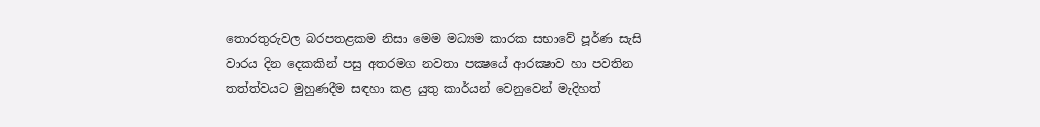තොරතුරුවල බරපතළකම නිසා මෙම මධ්‍යම කාරක සභාවේ පූර්ණ සැසි වාරය දින දෙකකින් පසු අතරමග නවතා පක්‍ෂයේ ආරක්‍ෂාව හා පවතින තත්ත්වයට මුහුණදීම සඳහා කළ යුතු කාර්යන් වෙනුවෙන් මැදිහත්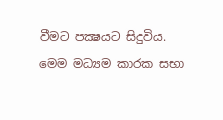වීමට පක්‍ෂයට සිදුවිය. මෙම මධ්‍යම කාරක සභා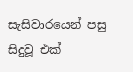සැසිවාරයෙන් පසු සිදුවූ එක්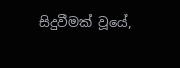සිදුවීමක් වූයේ,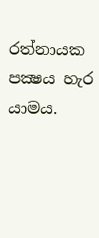රත්නායක පක්‍ෂය හැර යාමය.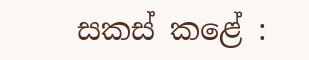සකස් කළේ :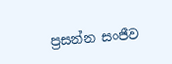ප්‍රසන්න සංජීව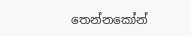තෙන්නකෝන්